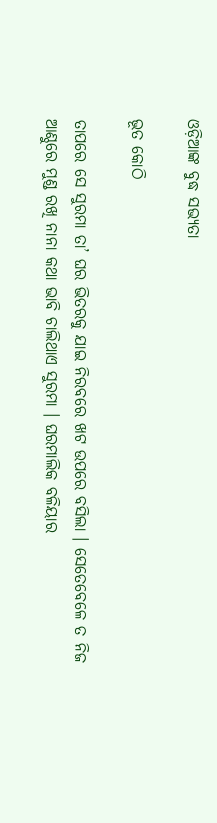ଓଡ଼ିଆଙ୍କ ବୁଦ୍ଧ ସଭ୍ୟତା

ଭୂତ କୋଠି

ତାପରେ ସେ ସୁରମା ତା’ ଘର ଭିତରକୁ ଯାଇ ନିରବରେ ଖଟ ଉପରେ ବସିଲା । ସେତେବେଳେ ତ ନିଜ ଆଣ୍ଠୁରେ ମୁଣ୍ଡ ରଖି ନାନା କଥା ଭାବି ଚାଲିଥାଏ ସୁରମା । ଘରମାଲିକ ବଳିୟାର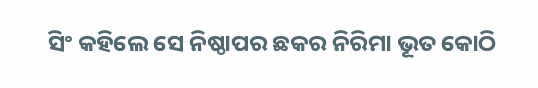ସିଂ କହିଲେ ସେ ନିଷ୍ଠାପର ଛକର ନିରିମା ଭୂତ କୋଠି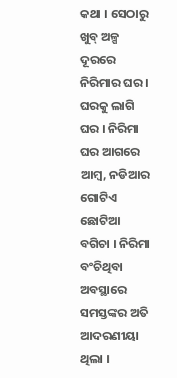କଥା । ସେଠାରୁ ଖୁବ୍ ଅଳ୍ପ ଦୂରରେ ନିରିମାର ଘର । ଘରକୁ ଲାଗି ଘର । ନିରିମା ଘର ଆଗରେ ଆମ୍ବ, ନଡିଆର ଗୋଟିଏ ଛୋଟିଆ ବଗିଚା । ନିରିମା ବଂଚିଥିବା ଅବସ୍ଥାରେ ସମସ୍ତଙ୍କର ଅତି ଆଦରଣୀୟା ଥିଲା ।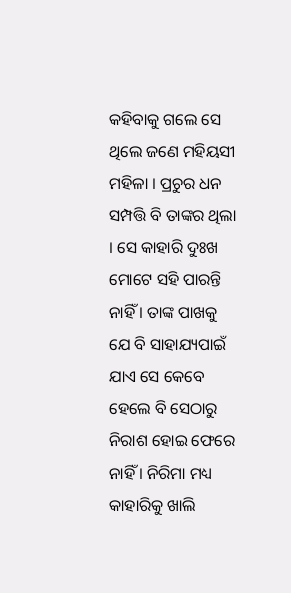କହିବାକୁ ଗଲେ ସେ ଥିଲେ ଜଣେ ମହିୟସୀ ମହିଳା । ପ୍ରଚୁର ଧନ ସମ୍ପତ୍ତି ବି ତାଙ୍କର ଥିଲା । ସେ କାହାରି ଦୁଃଖ ମୋଟେ ସହି ପାରନ୍ତି ନାହିଁ । ତାଙ୍କ ପାଖକୁ ଯେ ବି ସାହାଯ୍ୟପାଇଁ ଯାଏ ସେ କେବେ ହେଲେ ବି ସେଠାରୁ ନିରାଶ ହୋଇ ଫେରେ ନାହିଁ । ନିରିମା ମଧ୍ୟ କାହାରିକୁ ଖାଲି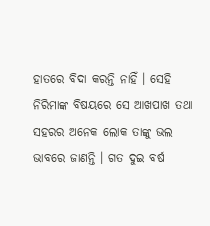ହାତରେ ବିଦା କରନ୍ତି ନାହିଁ । ସେହି ନିରିମାଙ୍କ ବିଷୟରେ ସେ ଆଖପାଖ ତଥା ସହରର ଅନେକ ଲୋକ ତାଙ୍କୁ ଭଲ ଭାବରେ ଜାଣନ୍ତି । ଗତ ଦୁଇ ବର୍ଷ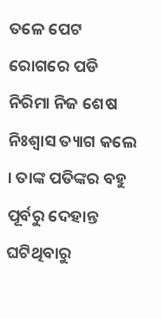ତଳେ ପେଟ ରୋଗରେ ପଡି ନିରିମା ନିଜ ଶେଷ ନିଃଶ୍ୱାସ ତ୍ୟାଗ କଲେ । ତାଙ୍କ ପତିଙ୍କର ବହୁ ପୂର୍ବରୁ ଦେହାନ୍ତ ଘଟିଥିବାରୁ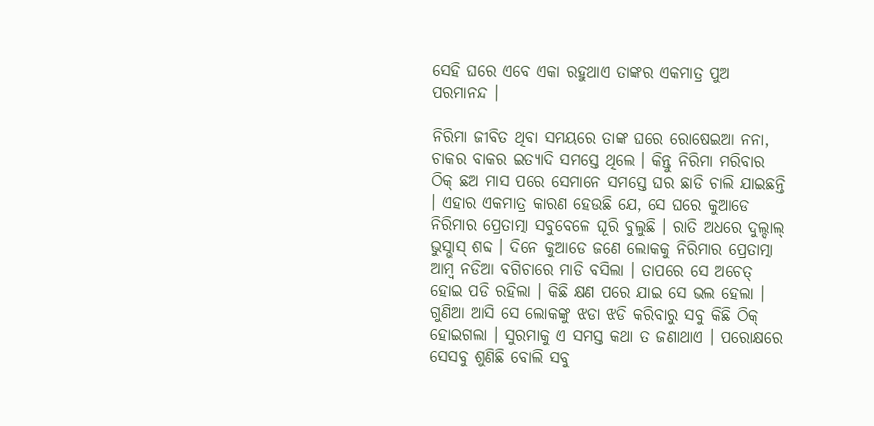ସେହି ଘରେ ଏବେ ଏକା ରହୁଥାଏ ତାଙ୍କର ଏକମାତ୍ର ପୁଅ ପରମାନନ୍ଦ ।

ନିରିମା ଜୀବିତ ଥିବା ସମୟରେ ତାଙ୍କ ଘରେ ରୋଷେଇଆ ନନା, ଚାକର ବାକର ଇତ୍ୟାଦି ସମସ୍ତେ ଥିଲେ । କିନ୍ତୁ ନିରିମା ମରିବାର ଠିକ୍ ଛଅ ମାସ ପରେ ସେମାନେ ସମସ୍ତେ ଘର ଛାଡି ଚାଲି ଯାଇଛନ୍ତି । ଏହାର ଏକମାତ୍ର କାରଣ ହେଉଛି ଯେ, ସେ ଘରେ କୁଆଡେ ନିରିମାର ପ୍ରେତାତ୍ମା ସବୁବେଳେ ଘୂରି ବୁଲୁଛି । ରାତି ଅଧରେ ଦୁଲ୍ଦାଲ୍ ଭୁସ୍ଭାସ୍ ଶବ୍ଦ । ଦିନେ କୁଆଡେ ଜଣେ ଲୋକକୁ ନିରିମାର ପ୍ରେତାତ୍ମା ଆମ୍ବ ନଡିଆ ବଗିଚାରେ ମାଡି ବସିଲା । ତାପରେ ସେ ଅଚେତ୍ ହୋଇ ପଡି ରହିଲା । କିଛି କ୍ଷଣ ପରେ ଯାଇ ସେ ଭଲ ହେଲା । ଗୁଣିଆ ଆସି ସେ ଲୋକଙ୍କୁ ଝଡା ଝଡି କରିବାରୁ ସବୁ କିଛି ଠିକ୍ ହୋଇଗଲା । ସୁରମାକୁ ଏ ସମସ୍ତ କଥା ତ ଜଣାଥାଏ । ପରୋକ୍ଷରେ ସେସବୁ ଶୁଣିଛି ବୋଲି ସବୁ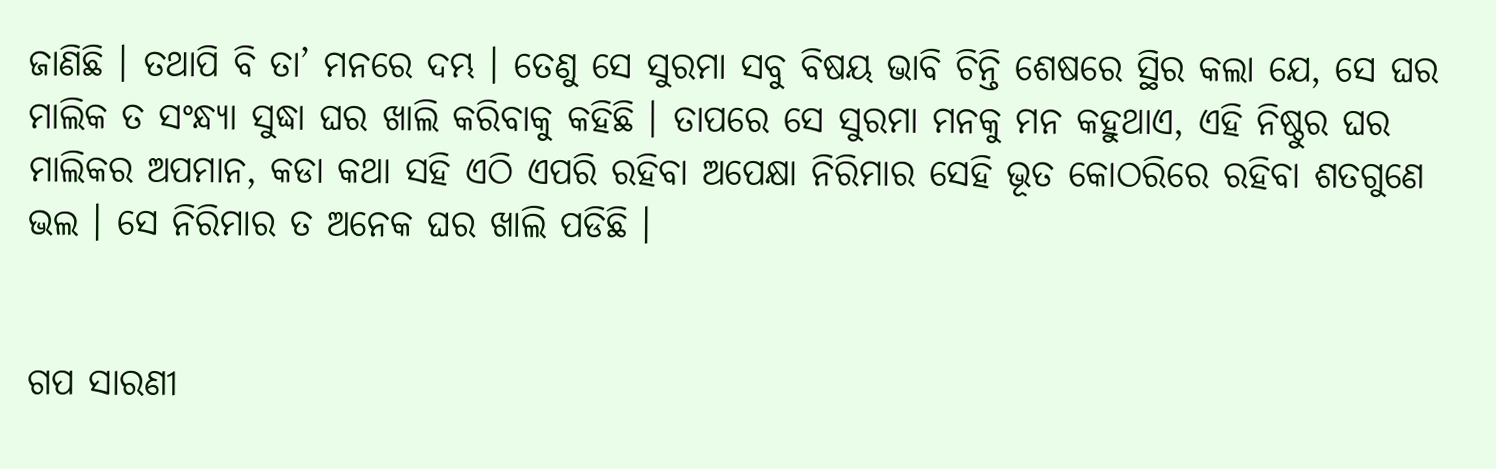ଜାଣିଛି । ତଥାପି ବି ତା’ ମନରେ ଦମ୍ଭ । ତେଣୁ ସେ ସୁରମା ସବୁ ବିଷୟ ଭାବି ଚିନ୍ତି ଶେଷରେ ସ୍ଥିର କଲା ଯେ, ସେ ଘର ମାଲିକ ତ ସଂନ୍ଧ୍ୟା ସୁଦ୍ଧା ଘର ଖାଲି କରିବାକୁ କହିଛି । ତାପରେ ସେ ସୁରମା ମନକୁ ମନ କହୁଥାଏ, ଏହି ନିଷ୍ଠୁର ଘର ମାଲିକର ଅପମାନ, କଡା କଥା ସହି ଏଠି ଏପରି ରହିବା ଅପେକ୍ଷା ନିରିମାର ସେହି ଭୂତ କୋଠରିରେ ରହିବା ଶତଗୁଣେ ଭଲ । ସେ ନିରିମାର ତ ଅନେକ ଘର ଖାଲି ପଡିଛି ।


ଗପ ସାରଣୀ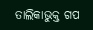ତାଲିକାଭୁକ୍ତ ଗପ